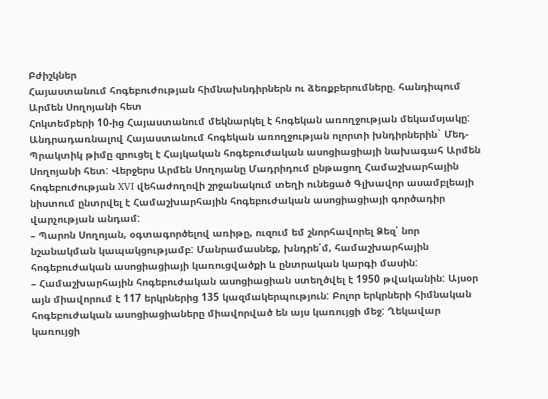Բժիշկներ
Հայաստանում հոգեբուժության հիմնախնդիրներն ու ձեռքբերումները. հանդիպում Արմեն Սողոյանի հետ
Հոկտեմբերի 10-ից Հայաստանում մեկնարկել է հոգեկան առողջության մեկամսյակը: Անդրադառնալով Հայաստանում հոգեկան առողջության ոլորտի խնդիրներին` Մեդ-Պրակտիկ թիմը զրուցել է Հայկական հոգեբուժական ասոցիացիայի նախագահ Արմեն Սողոյանի հետ: Վերջերս Արմեն Սողոյանը Մադրիդում ընթացող Համաշխարհային հոգեբուժության XVI վեհաժողովի շրջանակում տեղի ունեցած Գլխավոր ասամբլեայի նիստում ընտրվել է Համաշխարհային հոգեբուժական ասոցիացիայի գործադիր վարչության անդամ:
– Պարոն Սողոյան, օգտագործելով առիթը, ուզում եմ շնորհավորել Ձեզ՝ նոր նշանակման կապակցությամբ: Մանրամասնեք, խնդրե՛մ, համաշխարհային հոգեբուժական ասոցիացիայի կառուցվածքի և ընտրական կարգի մասին:
– Համաշխարհային հոգեբուժական ասոցիացիան ստեղծվել է 1950 թվականին: Այսօր այն միավորում է 117 երկրներից 135 կազմակերպություն: Բոլոր երկրների հիմնական հոգեբուժական ասոցիացիաները միավորված են այս կառույցի մեջ: Ղեկավար կառույցի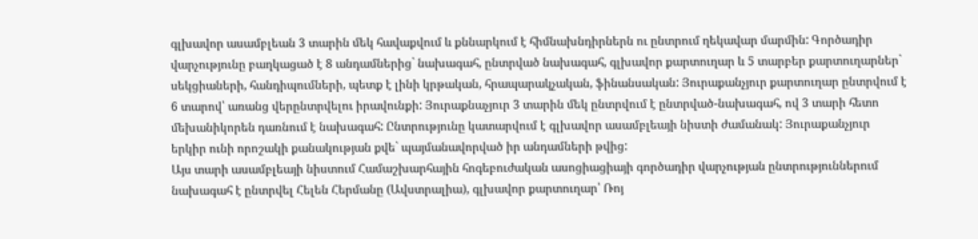գլխավոր ասամբլեան 3 տարին մեկ հավաքվում և քննարկում է հիմնախնդիրներն ու ընտրում ղեկավար մարմին: Գործադիր վարչությունը բաղկացած է 8 անդամներից` նախագահ, ընտրված նախագահ, գլխավոր քարտուղար և 5 տարբեր քարտուղարներ` սեկցիաների, հանդիպումների, պետք է լինի կրթական, հրապարակչական, ֆինանսական: Յուրաքանչյուր քարտուղար ընտրվում է 6 տարով՝ առանց վերընտրվելու իրավունքի: Յուրաքնաչյուր 3 տարին մեկ ընտրվում է ընտրված-նախագահ, ով 3 տարի հետո մեխանիկորեն դառնում է նախագահ: Ընտրությունը կատարվում է գլխավոր ասամբլեայի նիստի ժամանակ: Յուրաքանչյուր երկիր ունի որոշակի քանակության քվե` պայմանավորված իր անդամների թվից:
Այս տարի ասամբլեայի նիստում Համաշխարհային հոգեբուժական ասոցիացիայի գործադիր վարչության ընտրություններում նախագահ է ընտրվել Հելեն Հերմանը (Ավստրալիա), գլխավոր քարտուղար՝ Ռոյ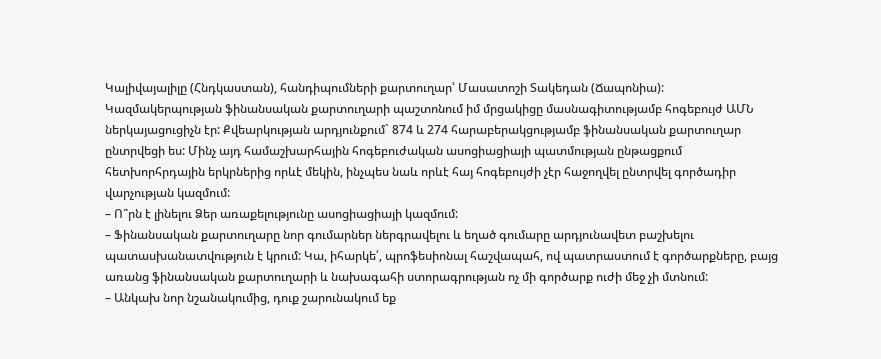Կալիվայալիլը (Հնդկաստան), հանդիպումների քարտուղար՝ Մասատոշի Տակեդան (Ճապոնիա): Կազմակերպության ֆինանսական քարտուղարի պաշտոնում իմ մրցակիցը մասնագիտությամբ հոգեբույժ ԱՄՆ ներկայացուցիչն էր: Քվեարկության արդյունքում` 874 և 274 հարաբերակցությամբ ֆինանսական քարտուղար ընտրվեցի ես: Մինչ այդ համաշխարհային հոգեբուժական ասոցիացիայի պատմության ընթացքում հետխորհրդային երկրներից որևէ մեկին, ինչպես նաև որևէ հայ հոգեբույժի չէր հաջողվել ընտրվել գործադիր վարչության կազմում:
– Ո՞րն է լինելու Ձեր առաքելությունը ասոցիացիայի կազմում:
– Ֆինանսական քարտուղարը նոր գումարներ ներգրավելու և եղած գումարը արդյունավետ բաշխելու պատասխանատվություն է կրում: Կա, իհարկե՛, պրոֆեսիոնալ հաշվապահ, ով պատրաստում է գործարքները, բայց առանց ֆինանսական քարտուղարի և նախագահի ստորագրության ոչ մի գործարք ուժի մեջ չի մտնում:
– Անկախ նոր նշանակումից, դուք շարունակում եք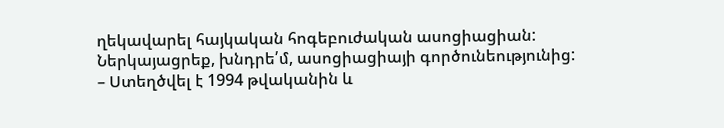ղեկավարել հայկական հոգեբուժական ասոցիացիան: Ներկայացրեք, խնդրե՛մ, ասոցիացիայի գործունեությունից:
– Ստեղծվել է 1994 թվականին և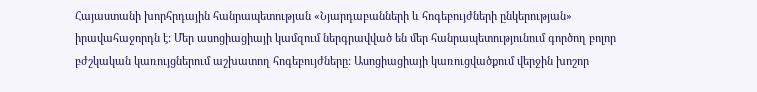Հայաստանի խորհրդային հանրապետության «Նյարդաբանների և հոգեբույժների ընկերության» իրավահաջորդն է: Մեր ասոցիացիայի կամզում ներգրավված են մեր հանրապետությունում գործող բոլոր բժշկական կառույցներում աշխատող հոգեբույժները: Ասոցիացիայի կառուցվածքում վերջին խոշոր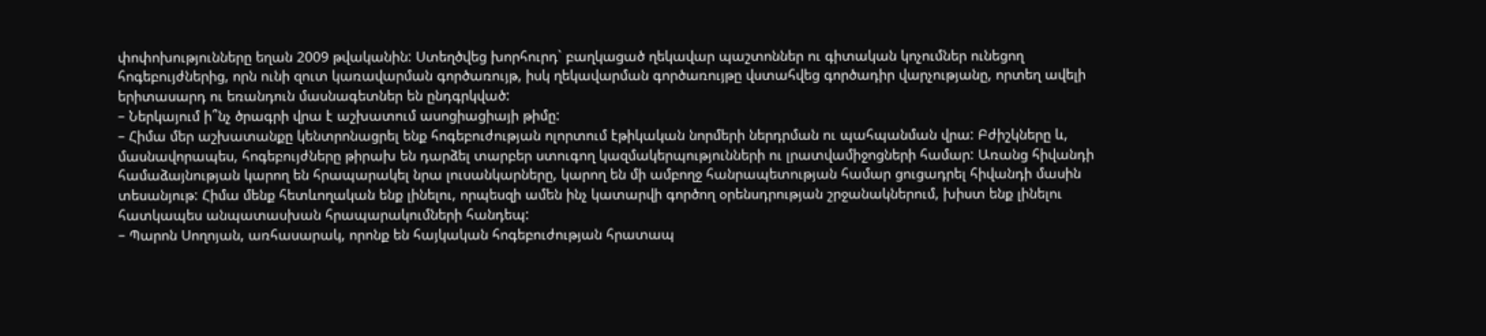փոփոխությունները եղան 2009 թվականին: Ստեղծվեց խորհուրդ` բաղկացած ղեկավար պաշտոններ ու գիտական կոչումներ ունեցող հոգեբույժներից, որն ունի զուտ կառավարման գործառույթ, իսկ ղեկավարման գործառույթը վստահվեց գործադիր վարչությանը, որտեղ ավելի երիտասարդ ու եռանդուն մասնագետներ են ընդգրկված:
– Ներկայում ի՞նչ ծրագրի վրա է աշխատում ասոցիացիայի թիմը:
– Հիմա մեր աշխատանքը կենտրոնացրել ենք հոգեբուժության ոլորտում էթիկական նորմերի ներդրման ու պահպանման վրա: Բժիշկները և, մասնավորապես, հոգեբույժները թիրախ են դարձել տարբեր ստուգող կազմակերպությունների ու լրատվամիջոցների համար: Առանց հիվանդի համաձայնության կարող են հրապարակել նրա լուսանկարները, կարող են մի ամբողջ հանրապետության համար ցուցադրել հիվանդի մասին տեսանյութ: Հիմա մենք հետևողական ենք լինելու, որպեսզի ամեն ինչ կատարվի գործող օրենսդրության շրջանակներում, խիստ ենք լինելու հատկապես անպատասխան հրապարակումների հանդեպ:
– Պարոն Սողոյան, առհասարակ, որոնք են հայկական հոգեբուժության հրատապ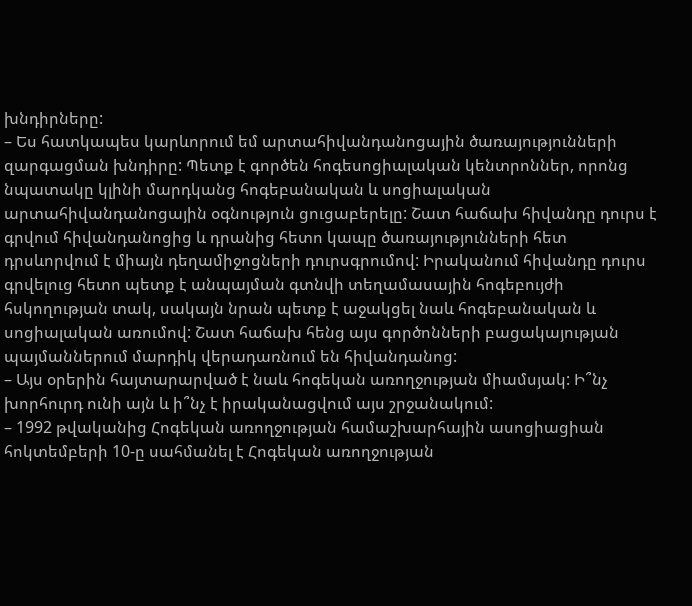խնդիրները:
– Ես հատկապես կարևորում եմ արտահիվանդանոցային ծառայությունների զարգացման խնդիրը: Պետք է գործեն հոգեսոցիալական կենտրոններ, որոնց նպատակը կլինի մարդկանց հոգեբանական և սոցիալական արտահիվանդանոցային օգնություն ցուցաբերելը: Շատ հաճախ հիվանդը դուրս է գրվում հիվանդանոցից և դրանից հետո կապը ծառայությունների հետ դրսևորվում է միայն դեղամիջոցների դուրսգրումով: Իրականում հիվանդը դուրս գրվելուց հետո պետք է անպայման գտնվի տեղամասային հոգեբույժի հսկողության տակ, սակայն նրան պետք է աջակցել նաև հոգեբանական և սոցիալական առումով: Շատ հաճախ հենց այս գործոնների բացակայության պայմաններում մարդիկ վերադառնում են հիվանդանոց:
– Այս օրերին հայտարարված է նաև հոգեկան առողջության միամսյակ: Ի՞նչ խորհուրդ ունի այն և ի՞նչ է իրականացվում այս շրջանակում:
– 1992 թվականից Հոգեկան առողջության համաշխարհային ասոցիացիան հոկտեմբերի 10-ը սահմանել է Հոգեկան առողջության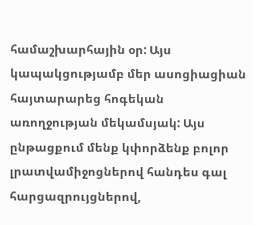համաշխարհային օր: Այս կապակցությամբ մեր ասոցիացիան հայտարարեց հոգեկան առողջության մեկամսյակ: Այս ընթացքում մենք կփորձենք բոլոր լրատվամիջոցներով հանդես գալ հարցազրույցներով,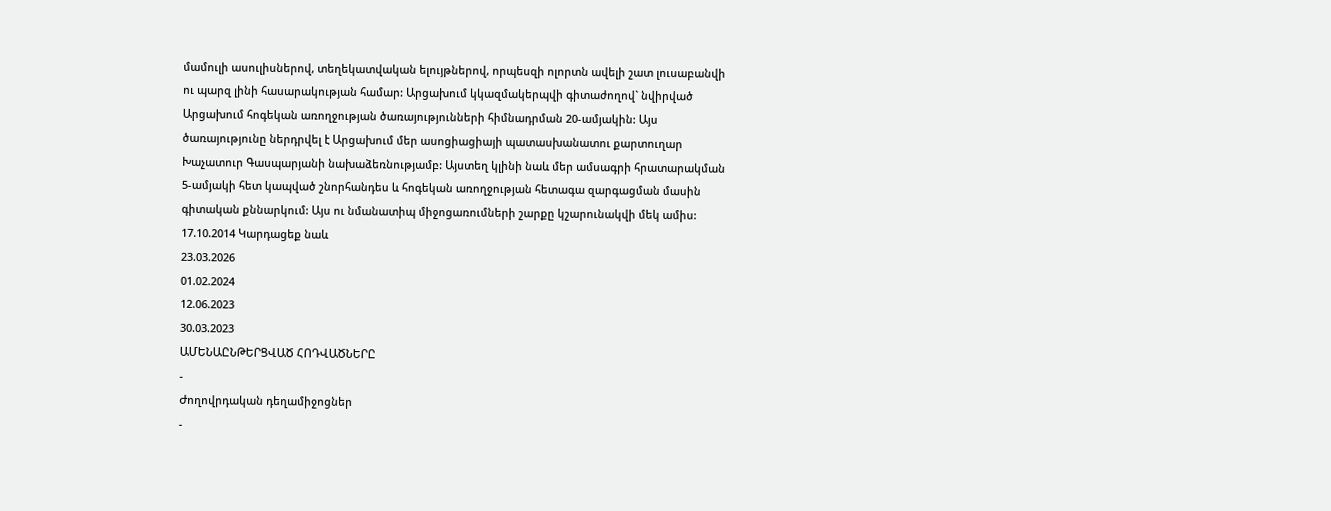մամուլի ասուլիսներով, տեղեկատվական ելույթներով, որպեսզի ոլորտն ավելի շատ լուսաբանվի ու պարզ լինի հասարակության համար: Արցախում կկազմակերպվի գիտաժողով` նվիրված Արցախում հոգեկան առողջության ծառայությունների հիմնադրման 20-ամյակին: Այս ծառայությունը ներդրվել է Արցախում մեր ասոցիացիայի պատասխանատու քարտուղար Խաչատուր Գասպարյանի նախաձեռնությամբ: Այստեղ կլինի նաև մեր ամսագրի հրատարակման 5-ամյակի հետ կապված շնորհանդես և հոգեկան առողջության հետագա զարգացման մասին գիտական քննարկում: Այս ու նմանատիպ միջոցառումների շարքը կշարունակվի մեկ ամիս:
17.10.2014 Կարդացեք նաև
23.03.2026
01.02.2024
12.06.2023
30.03.2023
ԱՄԵՆԱԸՆԹԵՐՑՎԱԾ ՀՈԴՎԱԾՆԵՐԸ
-
Ժողովրդական դեղամիջոցներ
-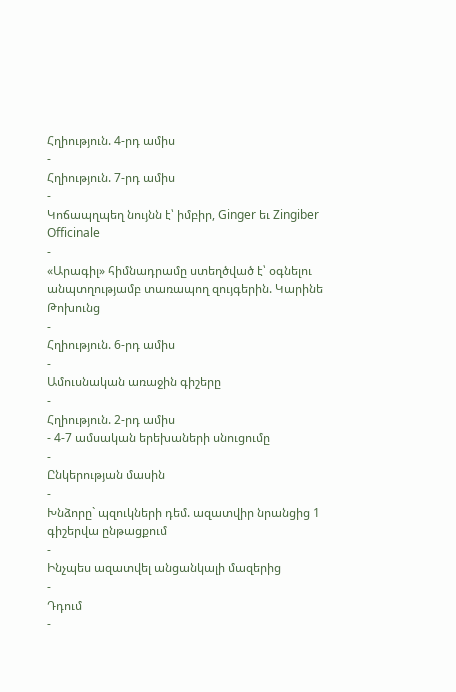Հղիություն. 4-րդ ամիս
-
Հղիություն. 7-րդ ամիս
-
Կոճապղպեղ նույնն է՝ իմբիր, Ginger եւ Zingiber Officinale
-
«Արագիլ» հիմնադրամը ստեղծված է՝ օգնելու անպտղությամբ տառապող զույգերին. Կարինե Թոխունց
-
Հղիություն. 6-րդ ամիս
-
Ամուսնական առաջին գիշերը
-
Հղիություն. 2-րդ ամիս
- 4-7 ամսական երեխաների սնուցումը
-
Ընկերության մասին
-
Խնձորը` պզուկների դեմ. ազատվիր նրանցից 1 գիշերվա ընթացքում
-
Ինչպես ազատվել անցանկալի մազերից
-
Դդում
-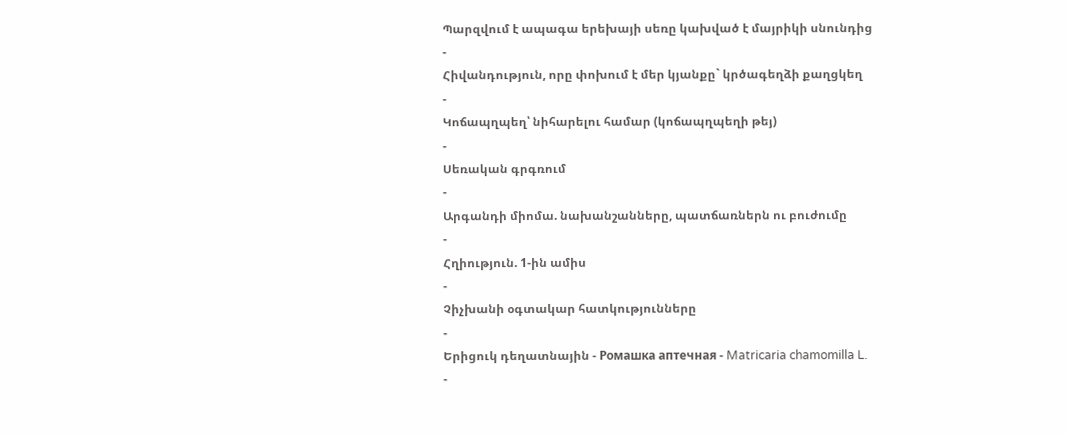Պարզվում է ապագա երեխայի սեռը կախված է մայրիկի սնունդից
-
Հիվանդություն, որը փոխում է մեր կյանքը` կրծագեղձի քաղցկեղ
-
Կոճապղպեղ՝ նիհարելու համար (կոճապղպեղի թեյ)
-
Սեռական գրգռում
-
Արգանդի միոմա. նախանշանները, պատճառներն ու բուժումը
-
Հղիություն. 1-ին ամիս
-
Չիչխանի օգտակար հատկությունները
-
Երիցուկ դեղատնային - Ромашка аптечная - Matricaria chamomilla L.
-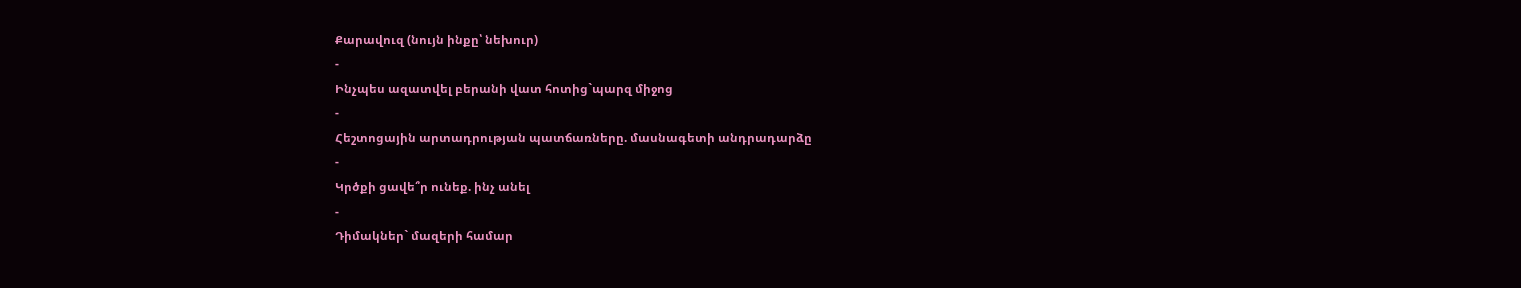Քարավուզ (նույն ինքը՝ նեխուր)
-
Ինչպես ազատվել բերանի վատ հոտից`պարզ միջոց
-
Հեշտոցային արտադրության պատճառները. մասնագետի անդրադարձը
-
Կրծքի ցավե՞ր ունեք. ինչ անել
-
Դիմակներ` մազերի համար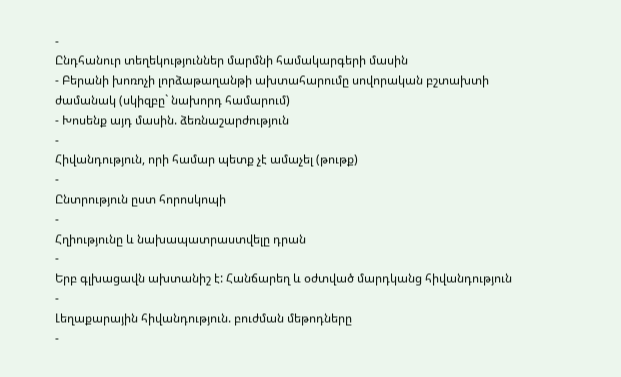-
Ընդհանուր տեղեկություններ մարմնի համակարգերի մասին
- Բերանի խոռոչի լորձաթաղանթի ախտահարումը սովորական բշտախտի ժամանակ (սկիզբը` նախորդ համարում)
- Խոսենք այդ մասին. ձեռնաշարժություն
-
Հիվանդություն, որի համար պետք չէ ամաչել (թութք)
-
Ընտրություն ըստ հորոսկոպի
-
Հղիությունը և նախապատրաստվելը դրան
-
Երբ գլխացավն ախտանիշ է: Հանճարեղ և օժտված մարդկանց հիվանդություն
-
Լեղաքարային հիվանդություն. բուժման մեթոդները
-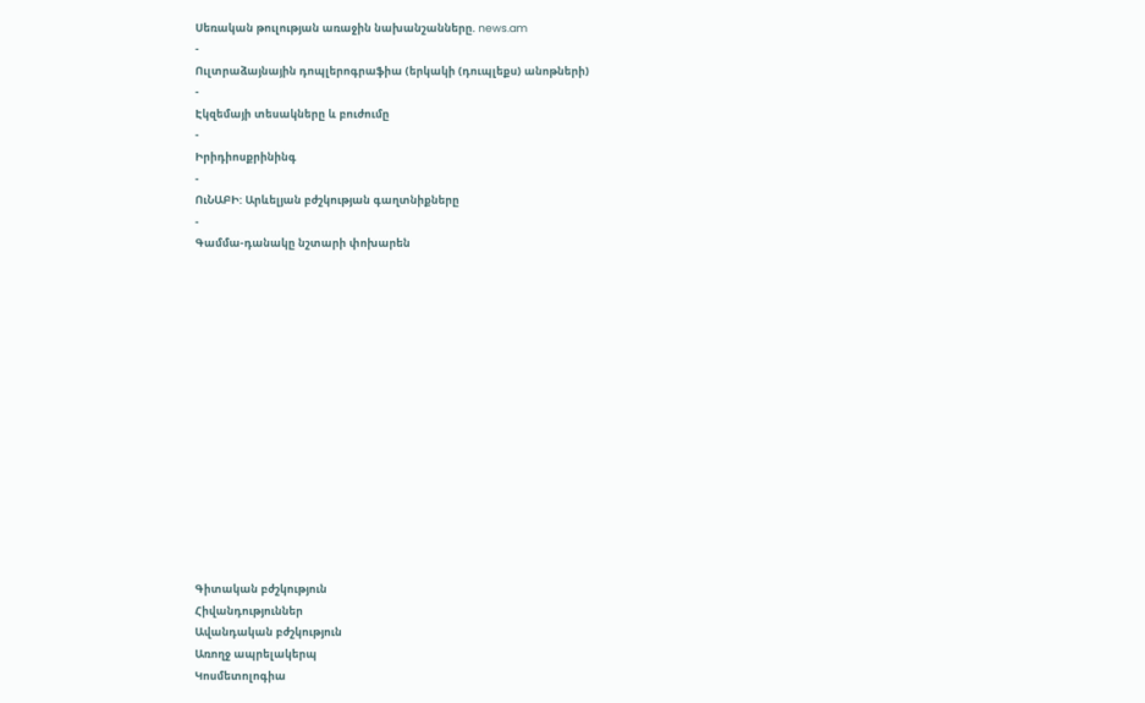Սեռական թուլության առաջին նախանշանները. news.am
-
Ուլտրաձայնային դոպլերոգրաֆիա (երկակի (դուպլեքս) անոթների)
-
Էկզեմայի տեսակները և բուժումը
-
Իրիդիոսքրինինգ
-
ՈւՆԱԲԻ: Արևելյան բժշկության գաղտնիքները
-
Գամմա-դանակը նշտարի փոխարեն















Գիտական բժշկություն
Հիվանդություններ
Ավանդական բժշկություն
Առողջ ապրելակերպ
Կոսմետոլոգիա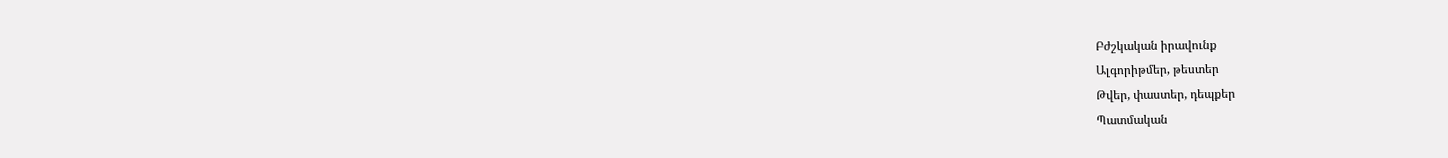Բժշկական իրավունք
Ալգորիթմեր, թեստեր
Թվեր, փաստեր, դեպքեր
Պատմական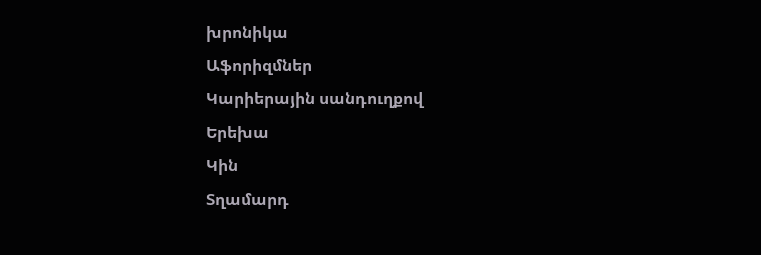խրոնիկա
Աֆորիզմներ
Կարիերային սանդուղքով
Երեխա
Կին
Տղամարդ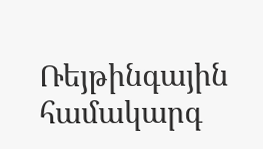Ռեյթինգային համակարգ